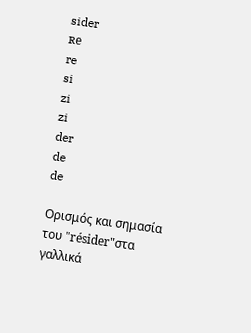sider
ʀe
re
si
zi
zi
der
de
de

Ορισμός και σημασία του "résider"στα γαλλικά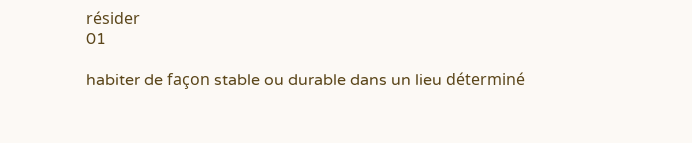résider
01

habiter de façon stable ou durable dans un lieu déterminé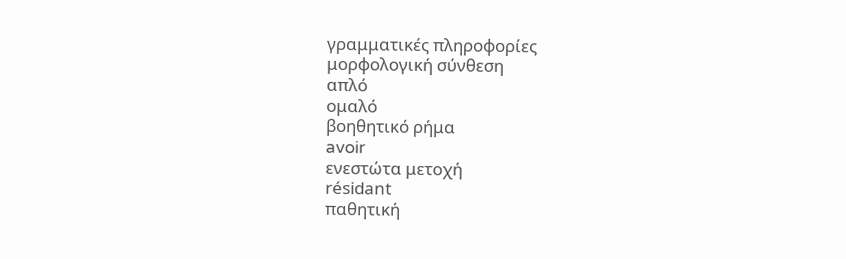γραμματικές πληροφορίες
μορφολογική σύνθεση
απλό
ομαλό
βοηθητικό ρήμα
avoir
ενεστώτα μετοχή
résidant
παθητική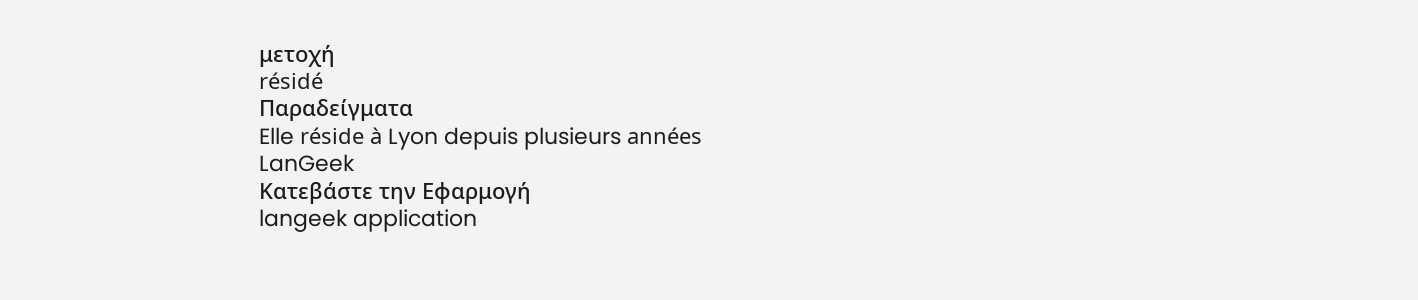μετοχή
résidé
Παραδείγματα
Elle réside à Lyon depuis plusieurs années
LanGeek
Κατεβάστε την Εφαρμογή
langeek application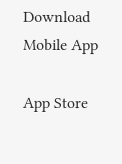Download Mobile App

App Store